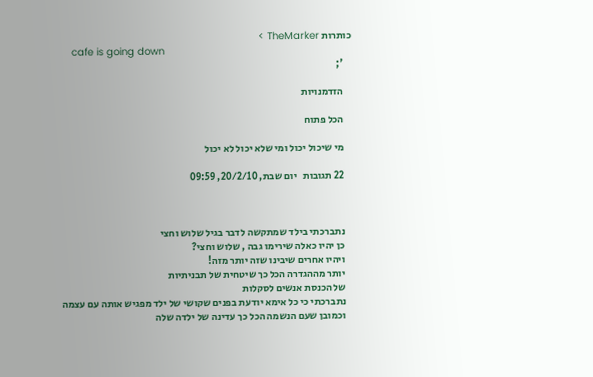כותרות TheMarker >
    cafe is going down
    ';

    הזדמנויות

    הכל פתוח

    מי שיכול יכול ומי שלא יכול לא יכול

    22 תגובות   יום שבת, 20/2/10, 09:59



    נתברכתי בילד שמתקשה לדבר בגיל שלוש וחצי
    כן יהיו כאלה שירימו גבה , שלוש וחצי?
    ויהיו אחרים שיבינו שזה יותר מזה!
    יותר מההגדרה הכל כך שיטחית של תבניתיות
    של הכנסת אנשים לסקלות
    נתברכתי כי כל אימא יודעת בפנים שקושי של ילד מפגיש אותה עם עצמה
    וכמובן שעם הנשמה הכל כך עדינה של ילדה שלה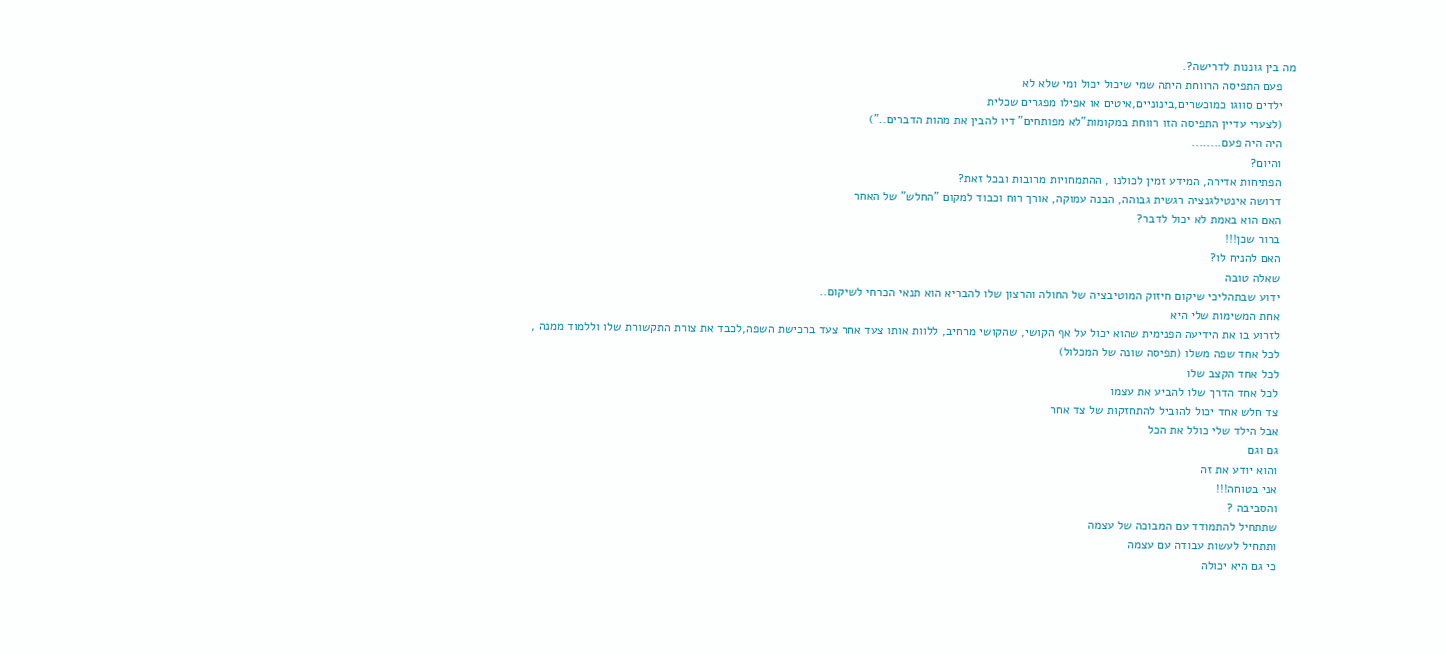מה בין גוננות לדרישה?.
    פעם התפיסה הרווחת היתה שמי שיכול יכול ומי שלא לא
    ילדים סווגו כמוכשרים,בינוניים,איטים או אפילו מפגרים שכלית
    (לצערי עדיין התפיסה הזו רווחת במקומות"לא מפותחים" דיו להבין את מהות הדברים..")
    היה היה פעם........
    והיום?
    הפתיחות אדירה, המידע זמין לכולנו , ההתמחויות מרובות ובכל זאת?
    דרושה אינטילגנציה רגשית גבוהה, הבנה עמוקה, אורך רוח וכבוד למקום "החלש" של האחר
    האם הוא באמת לא יכול לדבר?
    ברור שכן!!!
    האם להניח לו?
    שאלה טובה
    ידוע שבתהליכי שיקום חיזוק המוטיבציה של החולה והרצון שלו להבריא הוא תנאי הכרחי לשיקום..
    אחת המשימות שלי היא
    לזרוע בו את הידיעה הפנימית שהוא יכול על אף הקושי, שהקושי מרחיב, ללוות אותו צעד אחר צעד ברכישת השפה,לכבד את צורת התקשורת שלו וללמוד ממנה ,
    לכל אחד שפה משלו (תפיסה שונה של המכלול)
    לכל אחד הקצב שלו
    לכל אחד הדרך שלו להביע את עצמו
    צד חלש אחד יכול להוביל להתחזקות של צד אחר
    אבל הילד שלי כולל את הכל
    גם וגם
    והוא יודע את זה
    אני בטוחה!!!
    והסביבה ?
    שתתחיל להתמודד עם המבוכה של עצמה
    ותתחיל לעשות עבודה עם עצמה
    כי גם היא יכולה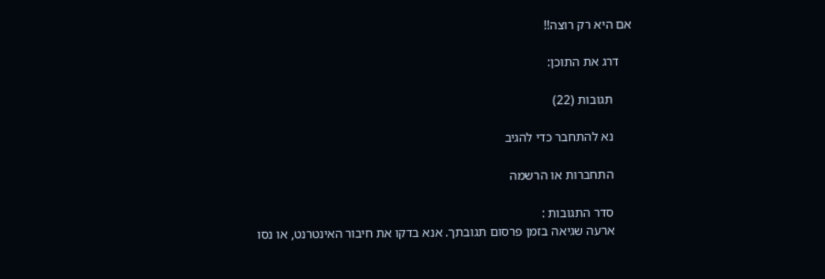אם היא רק רוצה!!

    דרג את התוכן:

      תגובות (22)

      נא להתחבר כדי להגיב

      התחברות או הרשמה

      סדר התגובות :
      ארעה שגיאה בזמן פרסום תגובתך. אנא בדקו את חיבור האינטרנט, או נסו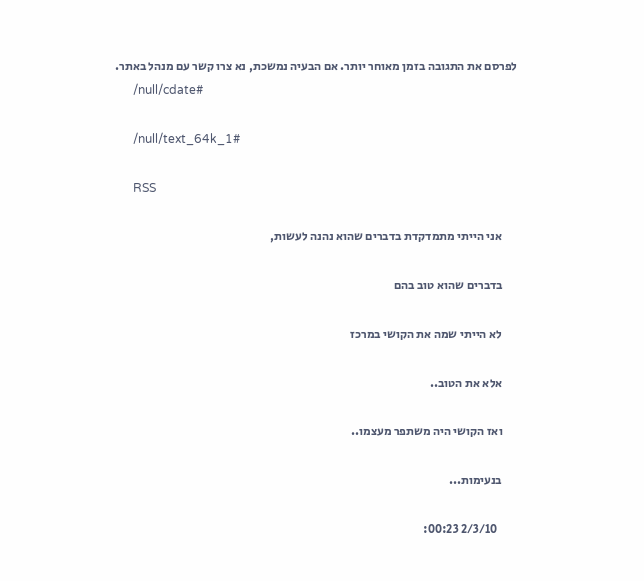לפרסם את התגובה בזמן מאוחר יותר. אם הבעיה נמשכת, נא צרו קשר עם מנהל באתר.
      /null/cdate#

      /null/text_64k_1#

      RSS

      אני הייתי מתמדקדת בדברים שהוא נהנה לעשות,

      בדברים שהוא טוב בהם

      לא הייתי שמה את הקושי במרכז

      אלא את הטוב..

      ואז הקושי היה משתפר מעצמו..

      בנעימות...

        2/3/10 00:23: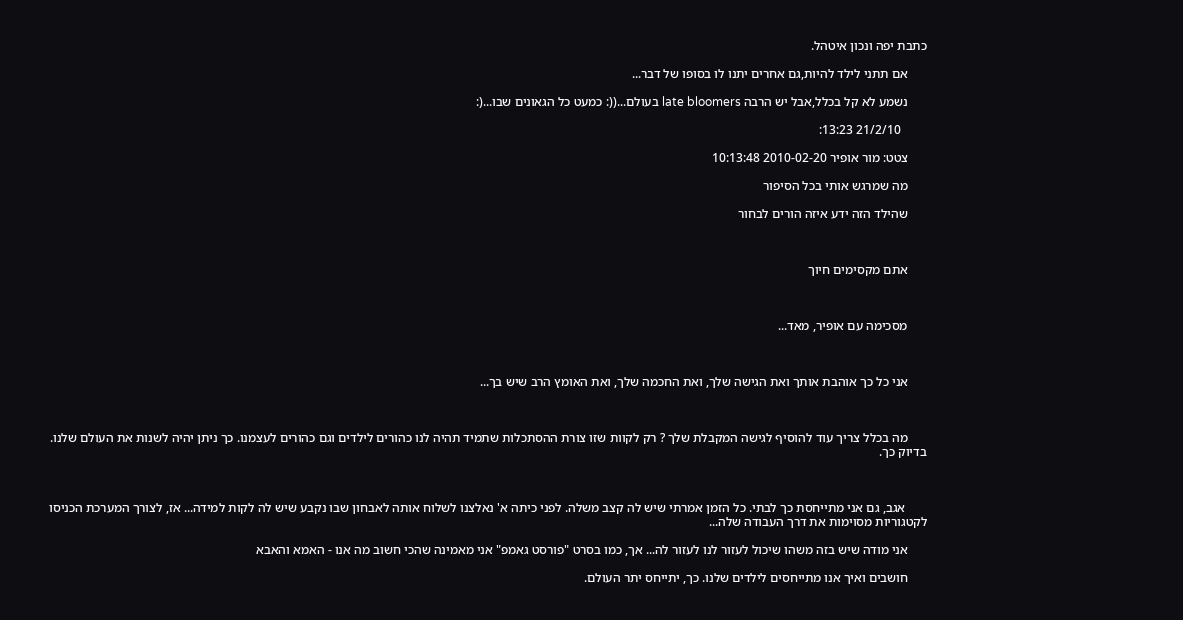כתבת יפה ונכון איטהל.

      אם תתני לילד להיות,גם אחרים יתנו לו בסופו של דבר...

      נשמע לא קל בכלל,אבל יש הרבה late bloomers בעולם...((: כמעט כל הגאונים שבו...(:

        21/2/10 13:23:

      צטט: מור אופיר 2010-02-20 10:13:48

      מה שמרגש אותי בכל הסיפור

      שהילד הזה ידע איזה הורים לבחור



      אתם מקסימים חיוך



      מסכימה עם אופיר, מאד...



      אני כל כך אוהבת אותך ואת הגישה שלך, ואת החכמה שלך, ואת האומץ הרב שיש בך...



      מה בכלל צריך עוד להוסיף לגישה המקבלת שלך ? רק לקוות שזו צורת ההסתכלות שתמיד תהיה לנו כהורים לילדים וגם כהורים לעצמנו. כך ניתן יהיה לשנות את העולם שלנו. בדיוק כך.



       אגב, גם אני מתייחסת כך לבתי. כל הזמן אמרתי שיש לה קצב משלה. לפני כיתה א' נאלצנו לשלוח אותה לאבחון שבו נקבע שיש לה לקות למידה... אז, לצורך המערכת הכניסו לקטגוריות מסוימות את דרך העבודה שלה...

      אני מודה שיש בזה משהו שיכול לעזור לנו לעזור לה... אך, כמו בסרט "פורסט גאמפ" אני מאמינה שהכי חשוב מה אנו - האמא והאבא

      חושבים ואיך אנו מתייחסים לילדים שלנו. כך, יתייחס יתר העולם.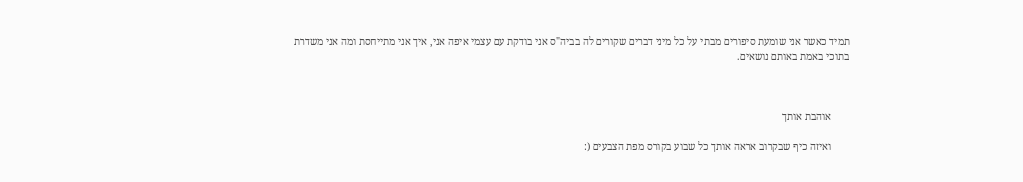תמיד כאשר אני שומעת סיפורים מבתי על כל מיני דברים שקורים לה בביה"ס אני בודקת עם עצמי איפה אני, איך אני מתייחסת ומה אני משדרת בתוכי באמת באותם נושאים.



       אוהבת אותך

       ואיזה כיף שבקרוב אראה אותך כל שבוע בקורס מפת הצבעים (: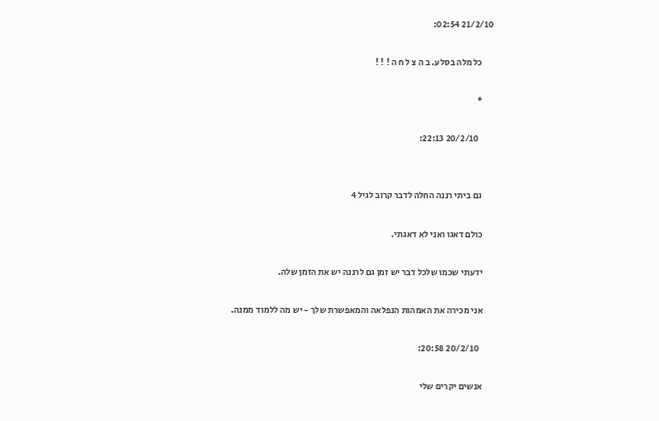21/2/10 02:54:

      כל מלה בסלע. ב ה צ ל ח ה ! ! !

      *

        20/2/10 22:13:


      גם ביתי רננה החלה לדבר קרוב לגיל 4

      כולם דאגו ואני לא דאגתי.

      ידעתי שכמו שלכל דבר יש זמן גם לרננה יש את הזמן שלה.

      אני מכירה את האמהות הנפלאה והמאפשרת שלך - יש מה ללמוד ממנה.

        20/2/10 20:58:

      אנשים יקרים שלי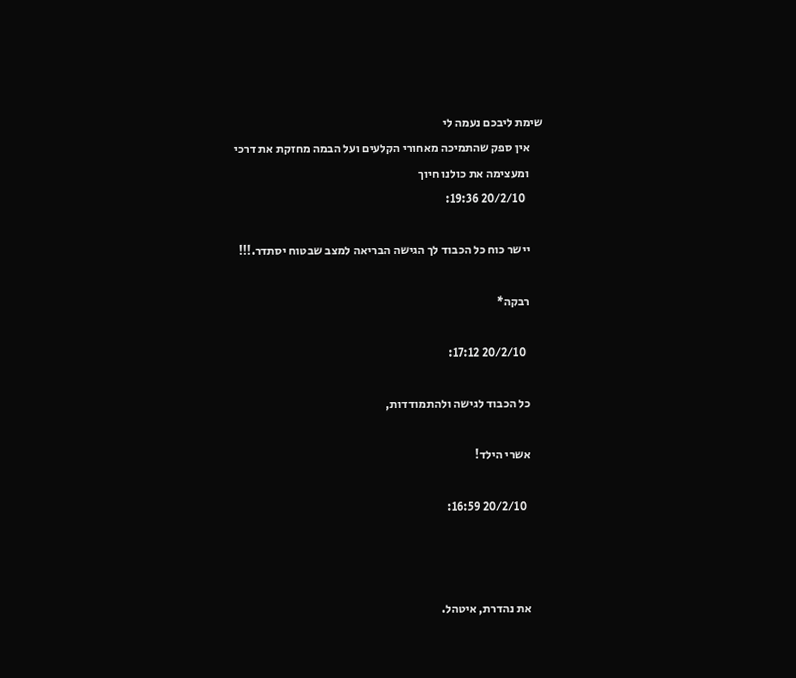שימת ליבכם נעמה לי
      אין ספק שהתמיכה מאחורי הקלעים ועל הבמה מחזקת את דרכי
      ומעצימה את כולנו חיוך
        20/2/10 19:36:

      יישר כוח כל הכבוד לך הגישה הבריאה למצב שבטוח יסתדר.!!!

      רבקה*

        20/2/10 17:12:

      כל הכבוד לגישה ולהתמודדות,

      אשרי הילד!

        20/2/10 16:59:



      את נהדרת, איטהל.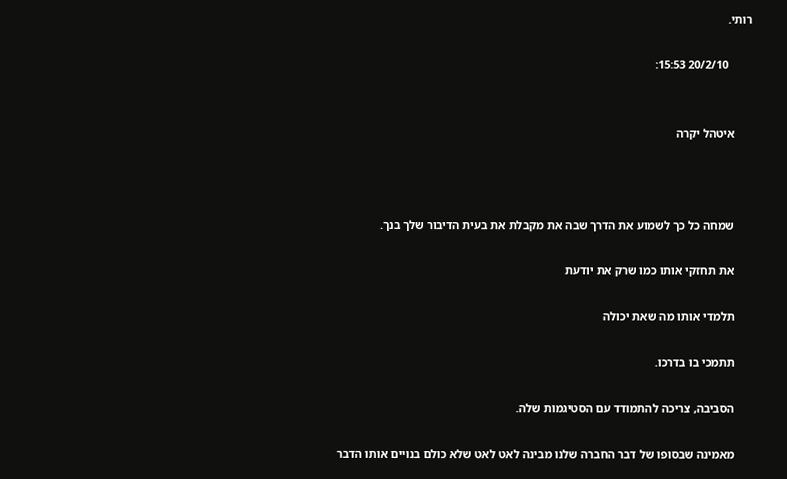רותי.

        20/2/10 15:53:


      איטהל יקרה



      שמחה כל כך לשמוע את הדרך שבה את מקבלת את בעית הדיבור שלך בנך.

      את תחזקי אותו כמו שרק את יודעת

      תלמדי אותו מה שאת יכולה

      תתמכי בו בדרכו.

      הסביבה, צריכה להתמודד עם הסטיגמות שלה.

      מאמינה שבסופו של דבר החברה שלנו מבינה לאט לאט שלא כולם בנויים אותו הדבר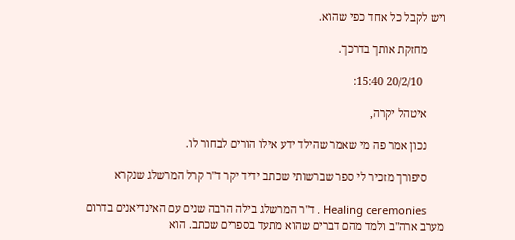ויש לקבל כל אחד כפי שהוא.

      מחזקת אותך בדרכך.

        20/2/10 15:40:

      איטהל יקרה,

      נכון אמר פה מי שאמר שהילד ידע אילו הורים לבחור לו.

      סיפורך מזכיר לי ספר שברשותי שכתב ידיד יקר ד"ר קרל המרשלג שנקרא

      Healing ceremonies . ד"ר המרשלג בילה הרבה שנים עם האינדיאנים בדרום מערב ארה"ב ולמד מהם דברים שהוא מתעד בספרים שכתב. הוא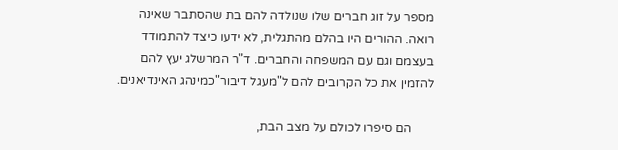מספר על זוג חברים שלו שנולדה להם בת שהסתבר שאינה רואה. ההורים היו בהלם מהתגלית, לא ידעו כיצד להתמודד בעצמם וגם עם המשפחה והחברים. ד"ר המרשלג יעץ להם להזמין את כל הקרובים להם ל"מעגל דיבור"כמינהג האינדיאנים.

       הם סיפרו לכולם על מצב הבת,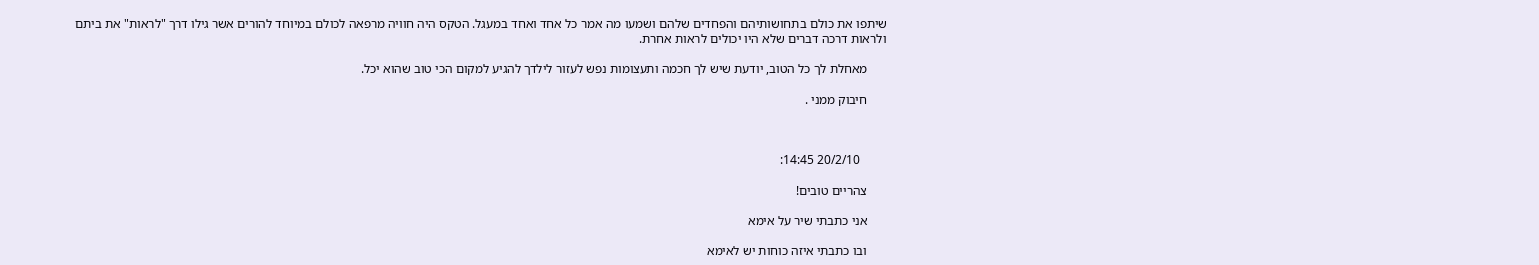שיתפו את כולם בתחושותיהם והפחדים שלהם ושמעו מה אמר כל אחד ואחד במעגל. הטקס היה חוויה מרפאה לכולם במיוחד להורים אשר גילו דרך "לראות" את ביתם ולראות דרכה דברים שלא היו יכולים לראות אחרת.

      מאחלת לך כל הטוב, יודעת שיש לך חכמה ותעצומות נפש לעזור לילדך להגיע למקום הכי טוב שהוא יכל.

      חיבוק ממני .



        20/2/10 14:45:

      צהריים טובים!

      אני כתבתי שיר על אימא

      ובו כתבתי איזה כוחות יש לאימא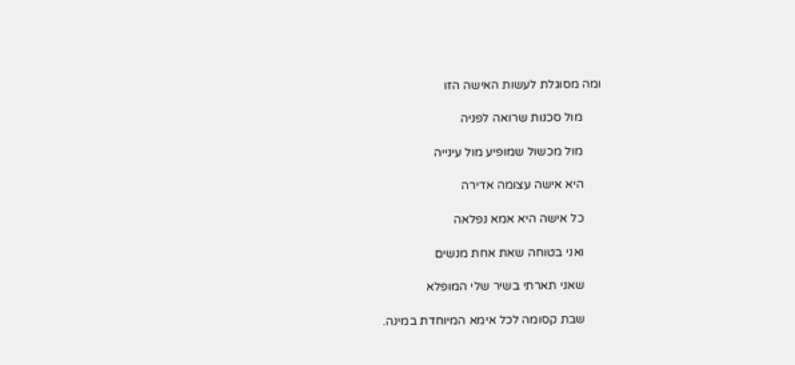ומה מסוגלת לעשות האישה הזו

      מול סכנות שרואה לפניה

      מול מכשול שמופיע מול עינייה

      היא אישה עצומה אדירה

      כל אישה היא אמא נפלאה

      ואני בטוחה שאת אחת מנשים

      שאני תארתי בשיר שלי המופלא

      שבת קסומה לכל אימא המיוחדת במינה.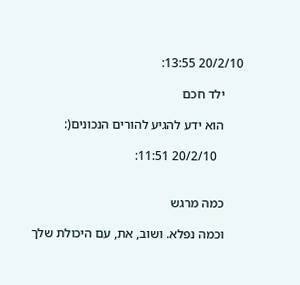20/2/10 13:55:

      ילד חכם

      הוא ידע להגיע להורים הנכונים(:

        20/2/10 11:51:


      כמה מרגש

      וכמה נפלא. ושוב, את, עם היכולת שלך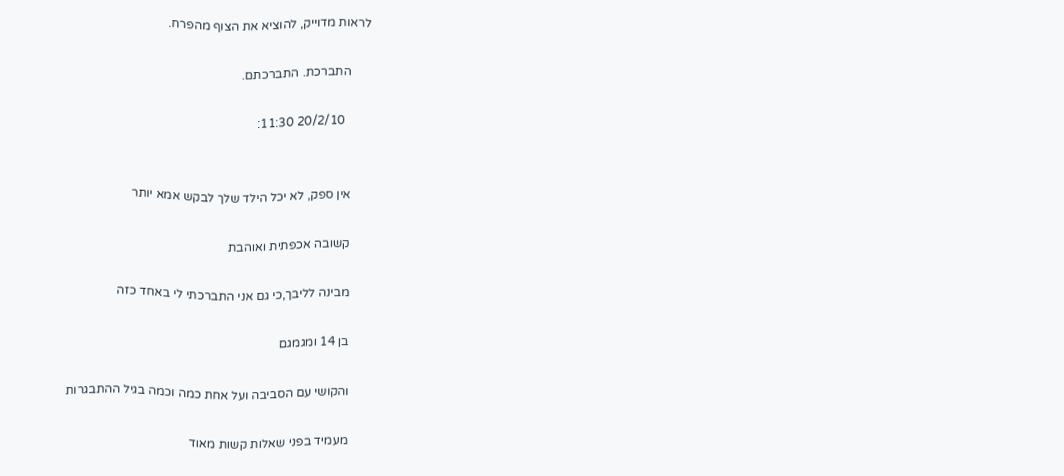לראות מדוייק, להוציא את הצוף מהפרח.

      התברכת. התברכתם.

        20/2/10 11:30:


      אין ספק, לא יכל הילד שלך לבקש אמא יותר

      קשובה אכפתית ואוהבת

      מבינה לליבך,כי גם אני התברכתי לי באחד כזה

      בן 14 ומגמגם

      והקושי עם הסביבה ועל אחת כמה וכמה בגיל ההתבגרות

      מעמיד בפני שאלות קשות מאוד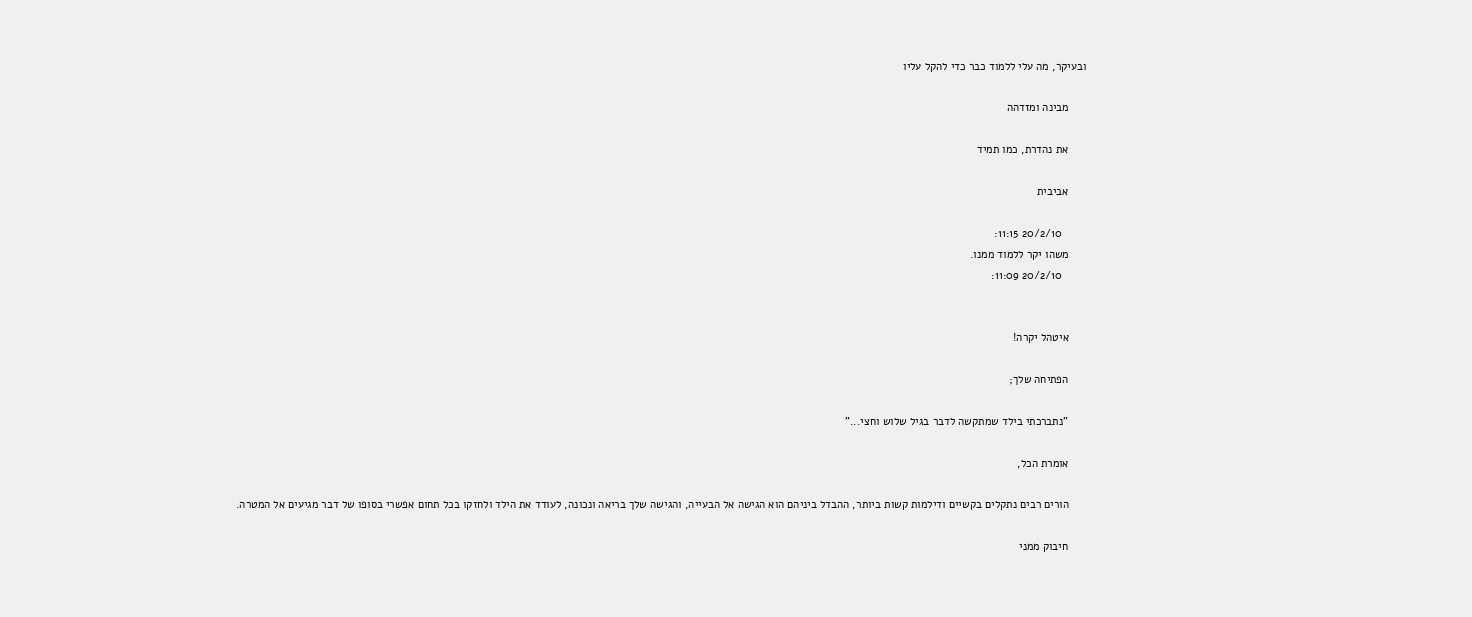ובעיקר, מה עלי ללמוד כבר כדי להקל עליו

      מבינה ומזדהה

      את נהדרת, כמו תמיד

      אביבית

        20/2/10 11:15:
      משהו יקר ללמוד ממנו.
        20/2/10 11:09:


      איטהל יקרה!

      הפתיחה שלך;

      "נתברכתי בילד שמתקשה לדבר בגיל שלוש וחצי..."

      אומרת הכל,

      הורים רבים נתקלים בקשיים ודילמות קשות ביותר, ההבדל ביניהם הוא הגישה אל הבעייה, והגישה שלך בריאה ונכונה, לעודד את הילד ולחזקו בכל תחום אפשרי בסופו של דבר מגיעים אל המטרה.

      חיבוק ממני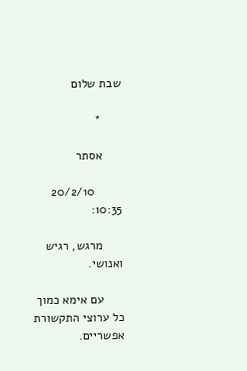שבת שלום

      *

      אסתר

        20/2/10 10:35:

      מרגש, רגיש ואנושי.

      עם אימא כמוך כל ערוצי התקשורת אפשריים.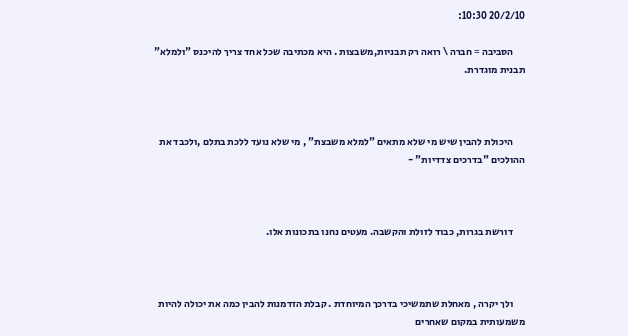20/2/10 10:30:

      הסביבה = חברה \ רואה רק תבניות,משבצות . היא מכתיבה שכל אחד צריך להיכנס "ולמלא" תבנית מוגדרת.



      היכולת להבין שיש מי שלא מתאים "למלא משבצת" , מי שלא נועד ללכת בתלם ,ולכבד את ההולכים "בדרכים צדדיות" -



      דורשת בגרות, כבוד לזולת והקשבה. מעטים נחנו בתכונות אלו.



      ולך יקרה , מאחלת שתמשיכי בדרכך המיוחדת . קבלת הזדמנות להבין כמה את יכולה להיות משמעותית במקום שאחרים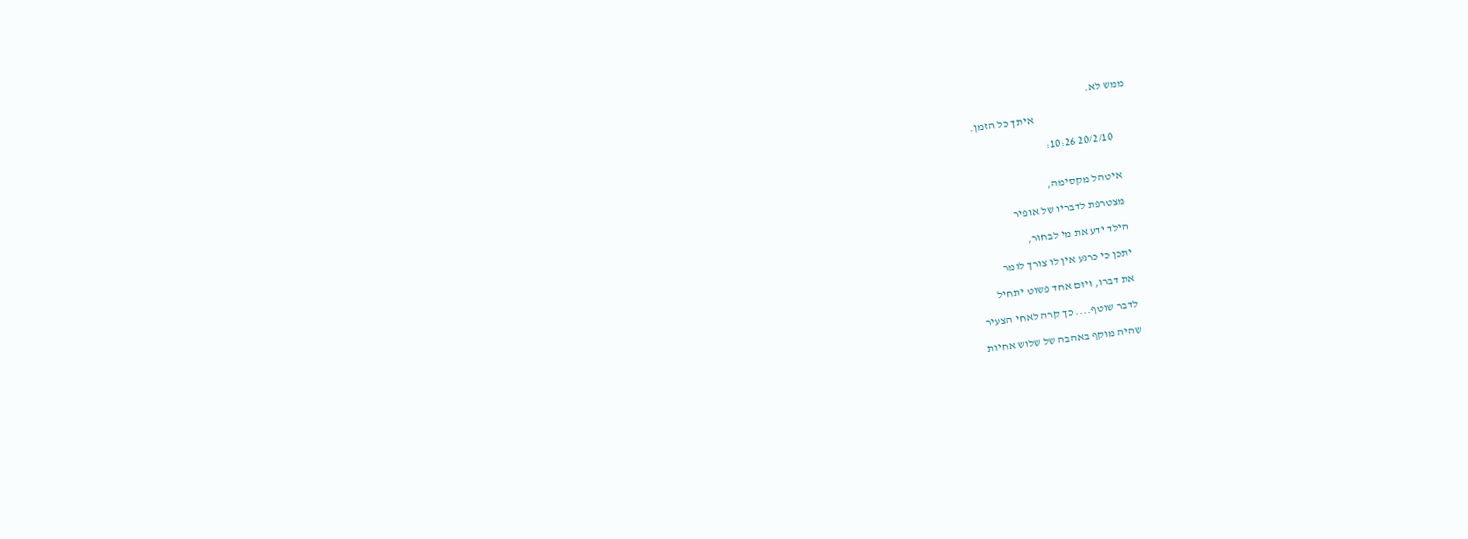ממש לא.

                                          איתך כל הזמן.

        20/2/10 10:26:


      איטהל מקסימה,

      מצטרפת לדבריו של אופיר

      הילד ידע את מי לבחור,

      יתכן כי כרגע אין לו צורך לומר

      את דברו, ויום אחד פשוט יתחיל

      לדבר שוטף.... כך קרה לאחי הצעיר

      שהיה מוקף באהבה של שלוש אחיות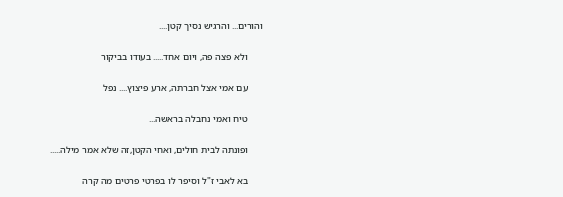והורים... והרגיש נסיך קטן....

      ולא פצה פה, ויום אחד..... בעודו בביקור

      עם אמי אצל חברתה, ארע פיצוץ.... נפל

      טיח ואמי נחבלה בראשה...

      ופונתה לבית חולים, ואחי הקטן,זה שלא אמר מילה.....

      בא לאבי ז"ל וסיפר לו בפרטי פרטים מה קרה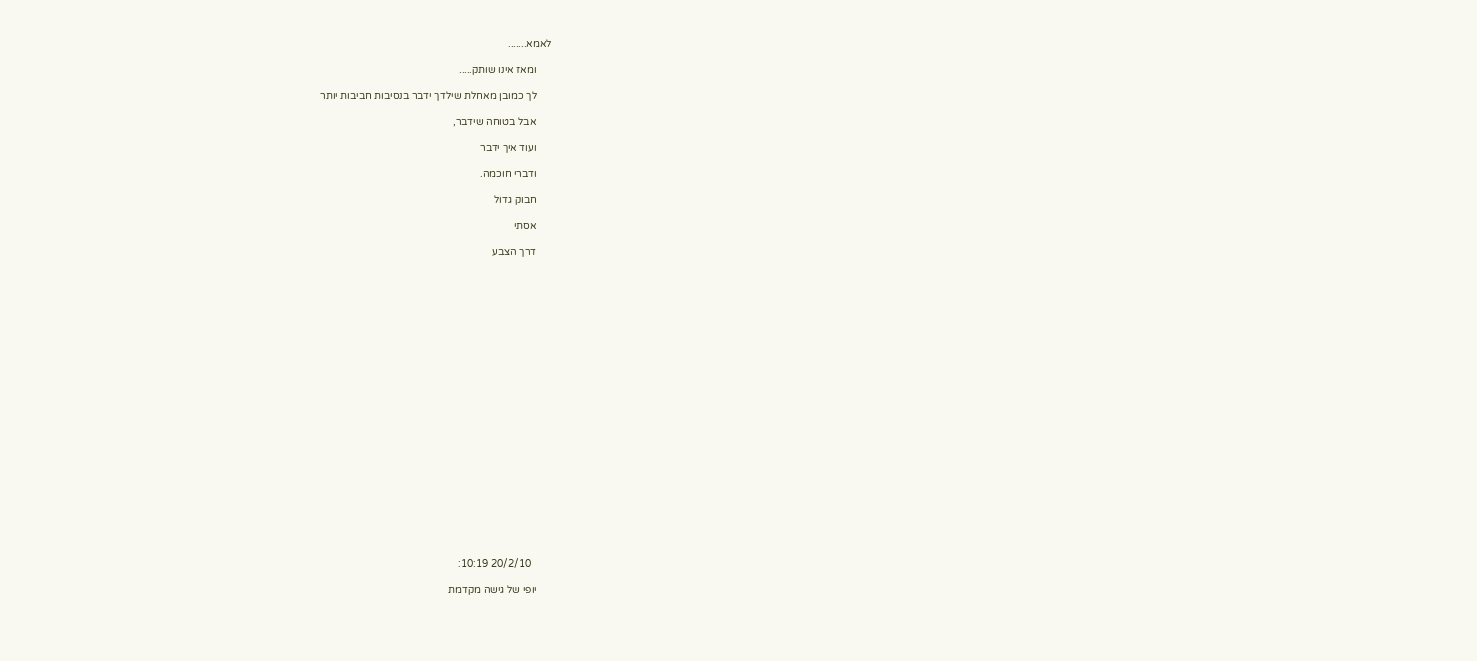לאמא.......

      ומאז אינו שותק.....

      לך כמובן מאחלת שילדך ידבר בנסיבות חביבות יותר

      אבל בטוחה שידבר,

      ועוד איך ידבר

      ודברי חוכמה.

      חבוק גדול

      אסתי

      דרך הצבע























        20/2/10 10:19:

      יופי של גישה מקדמת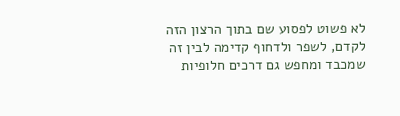לא פשוט לפסוע שם בתוך הרצון הזה לקדם, לשפר ולדחוף קדימה לבין זה שמכבד ומחפש גם דרכים חלופיות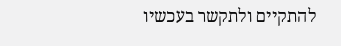להתקיים ולתקשר בעכשיו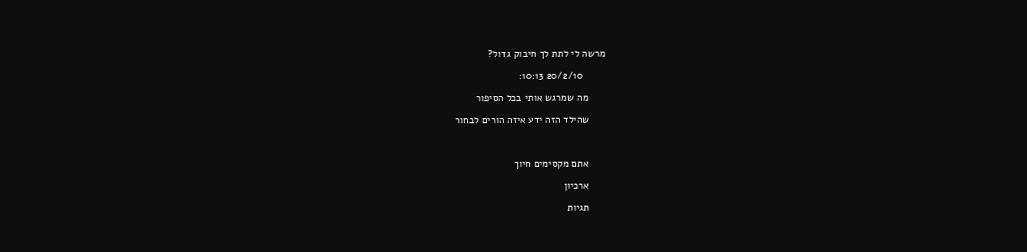מרשה לי לתת לך חיבוק גדול?

        20/2/10 10:13:

      מה שמרגש אותי בכל הסיפור

      שהילד הזה ידע איזה הורים לבחור



      אתם מקסימים חיוך

      ארכיון

      תגיות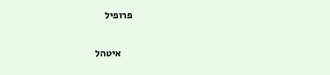פרופיל

      איטהל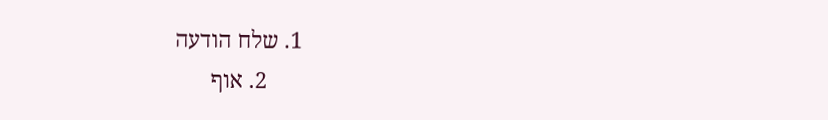1. שלח הודעה
      2. אוף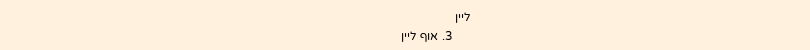ליין
      3. אוף ליין